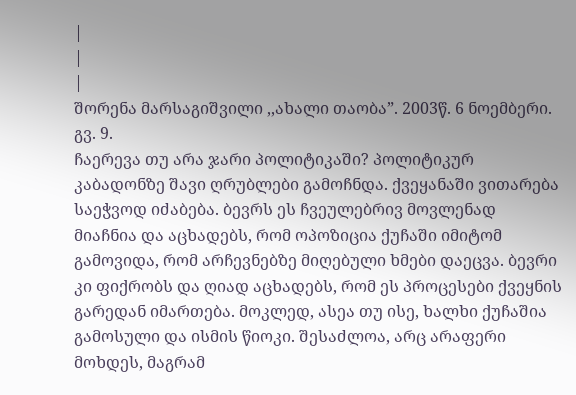|
|
|
შორენა მარსაგიშვილი ,,ახალი თაობა”. 2003წ. 6 ნოემბერი. გვ. 9.
ჩაერევა თუ არა ჯარი პოლიტიკაში? პოლიტიკურ კაბადონზე შავი ღრუბლები გამოჩნდა. ქვეყანაში ვითარება საეჭვოდ იძაბება. ბევრს ეს ჩვეულებრივ მოვლენად მიაჩნია და აცხადებს, რომ ოპოზიცია ქუჩაში იმიტომ გამოვიდა, რომ არჩევნებზე მიღებული ხმები დაეცვა. ბევრი კი ფიქრობს და ღიად აცხადებს, რომ ეს პროცესები ქვეყნის გარედან იმართება. მოკლედ, ასეა თუ ისე, ხალხი ქუჩაშია გამოსული და ისმის წიოკი. შესაძლოა, არც არაფერი მოხდეს, მაგრამ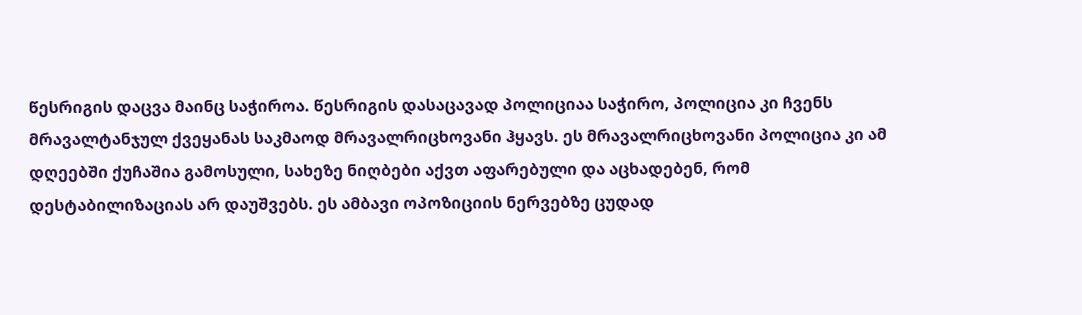წესრიგის დაცვა მაინც საჭიროა. წესრიგის დასაცავად პოლიციაა საჭირო, პოლიცია კი ჩვენს მრავალტანჯულ ქვეყანას საკმაოდ მრავალრიცხოვანი ჰყავს. ეს მრავალრიცხოვანი პოლიცია კი ამ დღეებში ქუჩაშია გამოსული, სახეზე ნიღბები აქვთ აფარებული და აცხადებენ, რომ დესტაბილიზაციას არ დაუშვებს. ეს ამბავი ოპოზიციის ნერვებზე ცუდად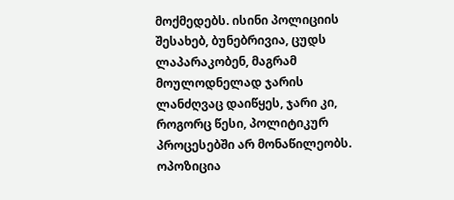მოქმედებს. ისინი პოლიციის შესახებ, ბუნებრივია, ცუდს ლაპარაკობენ, მაგრამ მოულოდნელად ჯარის ლანძღვაც დაიწყეს, ჯარი კი, როგორც წესი, პოლიტიკურ პროცესებში არ მონაწილეობს. ოპოზიცია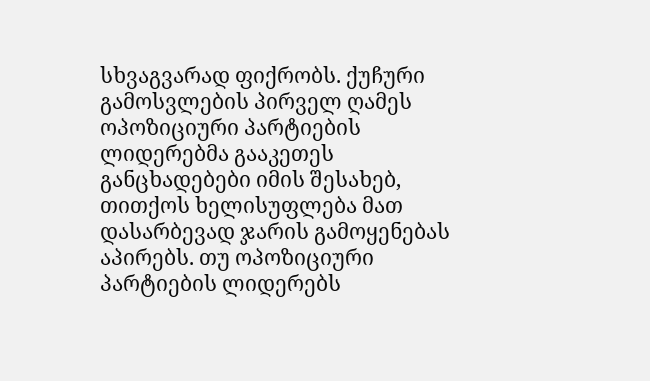სხვაგვარად ფიქრობს. ქუჩური გამოსვლების პირველ ღამეს ოპოზიციური პარტიების ლიდერებმა გააკეთეს განცხადებები იმის შესახებ, თითქოს ხელისუფლება მათ დასარბევად ჯარის გამოყენებას აპირებს. თუ ოპოზიციური პარტიების ლიდერებს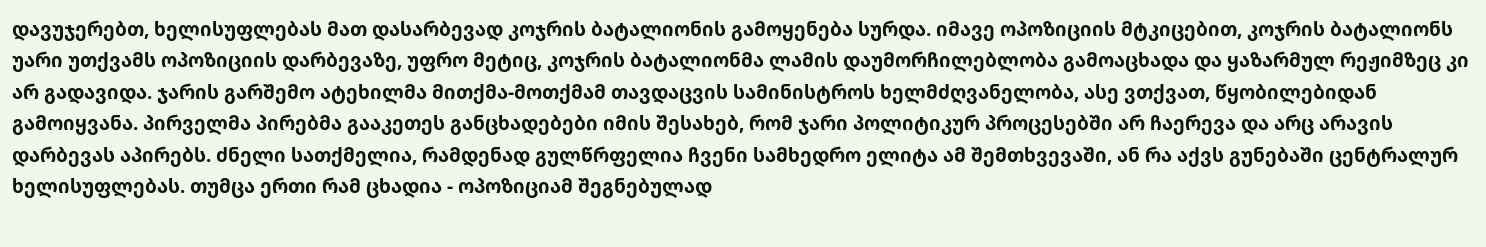დავუჯერებთ, ხელისუფლებას მათ დასარბევად კოჯრის ბატალიონის გამოყენება სურდა. იმავე ოპოზიციის მტკიცებით, კოჯრის ბატალიონს უარი უთქვამს ოპოზიციის დარბევაზე, უფრო მეტიც, კოჯრის ბატალიონმა ლამის დაუმორჩილებლობა გამოაცხადა და ყაზარმულ რეჟიმზეც კი არ გადავიდა. ჯარის გარშემო ატეხილმა მითქმა-მოთქმამ თავდაცვის სამინისტროს ხელმძღვანელობა, ასე ვთქვათ, წყობილებიდან გამოიყვანა. პირველმა პირებმა გააკეთეს განცხადებები იმის შესახებ, რომ ჯარი პოლიტიკურ პროცესებში არ ჩაერევა და არც არავის დარბევას აპირებს. ძნელი სათქმელია, რამდენად გულწრფელია ჩვენი სამხედრო ელიტა ამ შემთხვევაში, ან რა აქვს გუნებაში ცენტრალურ ხელისუფლებას. თუმცა ერთი რამ ცხადია - ოპოზიციამ შეგნებულად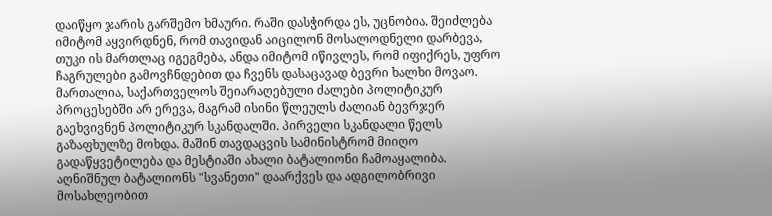დაიწყო ჯარის გარშემო ხმაური. რაში დასჭირდა ეს, უცნობია. შეიძლება იმიტომ აყვირდნენ, რომ თავიდან აიცილონ მოსალოდნელი დარბევა, თუკი ის მართლაც იგეგმება, ანდა იმიტომ იწივლეს, რომ იფიქრეს, უფრო ჩაგრულები გამოვჩნდებით და ჩვენს დასაცავად ბევრი ხალხი მოვაო. მართალია, საქართველოს შეიარაღებული ძალები პოლიტიკურ პროცესებში არ ერევა, მაგრამ ისინი წლეულს ძალიან ბევრჯერ გაეხვივნენ პოლიტიკურ სკანდალში. პირველი სკანდალი წელს გაზაფხულზე მოხდა. მაშინ თავდაცვის სამინისტრომ მიიღო გადაწყვეტილება და მესტიაში ახალი ბატალიონი ჩამოაყალიბა. აღნიშნულ ბატალიონს "სვანეთი" დაარქვეს და ადგილობრივი მოსახლეობით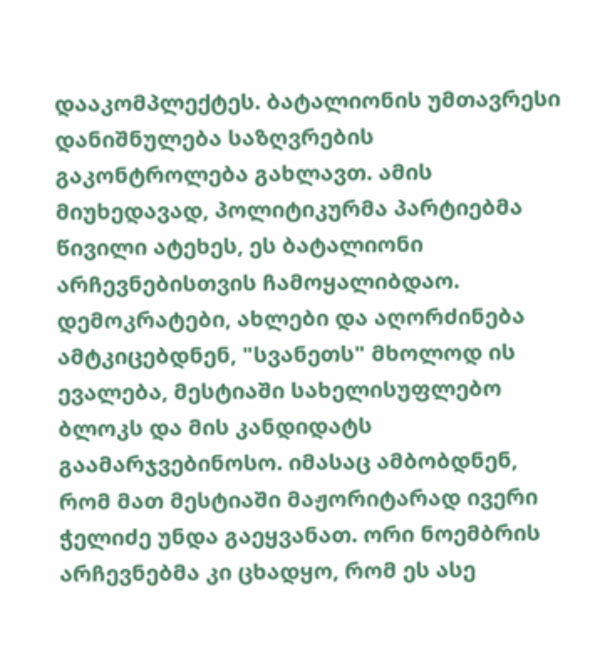დააკომპლექტეს. ბატალიონის უმთავრესი დანიშნულება საზღვრების გაკონტროლება გახლავთ. ამის მიუხედავად, პოლიტიკურმა პარტიებმა წივილი ატეხეს, ეს ბატალიონი არჩევნებისთვის ჩამოყალიბდაო. დემოკრატები, ახლები და აღორძინება ამტკიცებდნენ, "სვანეთს" მხოლოდ ის ევალება, მესტიაში სახელისუფლებო ბლოკს და მის კანდიდატს გაამარჯვებინოსო. იმასაც ამბობდნენ, რომ მათ მესტიაში მაჟორიტარად ივერი ჭელიძე უნდა გაეყვანათ. ორი ნოემბრის არჩევნებმა კი ცხადყო, რომ ეს ასე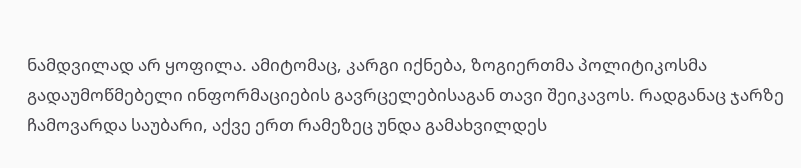ნამდვილად არ ყოფილა. ამიტომაც, კარგი იქნება, ზოგიერთმა პოლიტიკოსმა გადაუმოწმებელი ინფორმაციების გავრცელებისაგან თავი შეიკავოს. რადგანაც ჯარზე ჩამოვარდა საუბარი, აქვე ერთ რამეზეც უნდა გამახვილდეს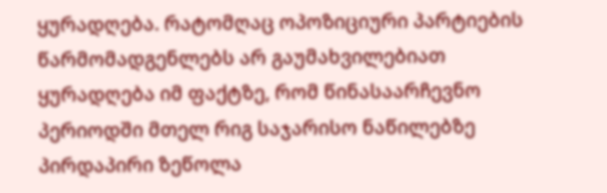ყურადღება. რატომღაც ოპოზიციური პარტიების წარმომადგენლებს არ გაუმახვილებიათ ყურადღება იმ ფაქტზე, რომ წინასაარჩევნო პერიოდში მთელ რიგ საჯარისო ნაწილებზე პირდაპირი ზეწოლა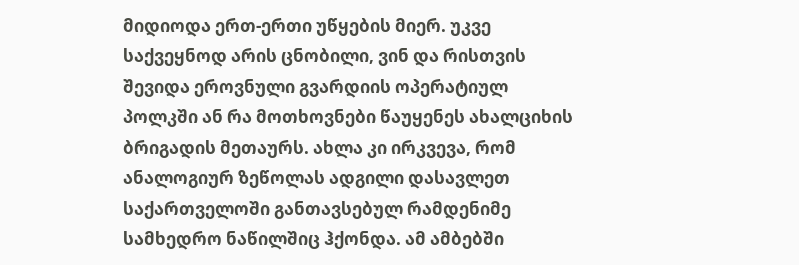მიდიოდა ერთ-ერთი უწყების მიერ. უკვე საქვეყნოდ არის ცნობილი, ვინ და რისთვის შევიდა ეროვნული გვარდიის ოპერატიულ პოლკში ან რა მოთხოვნები წაუყენეს ახალციხის ბრიგადის მეთაურს. ახლა კი ირკვევა, რომ ანალოგიურ ზეწოლას ადგილი დასავლეთ საქართველოში განთავსებულ რამდენიმე სამხედრო ნაწილშიც ჰქონდა. ამ ამბებში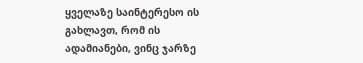ყველაზე საინტერესო ის გახლავთ, რომ ის ადამიანები, ვინც ჯარზე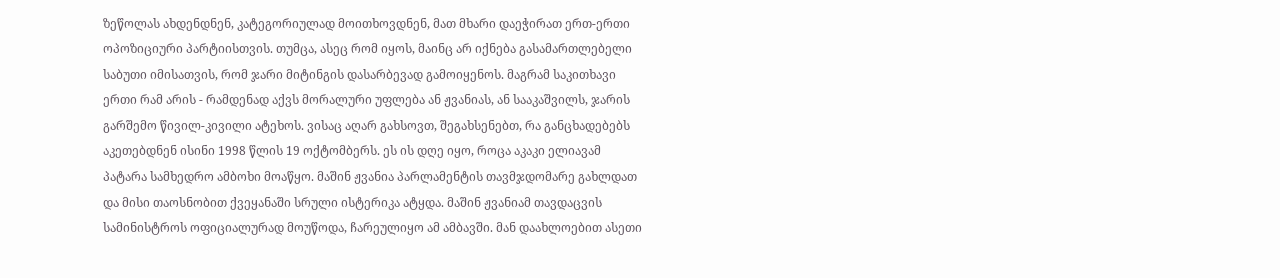ზეწოლას ახდენდნენ, კატეგორიულად მოითხოვდნენ, მათ მხარი დაეჭირათ ერთ-ერთი ოპოზიციური პარტიისთვის. თუმცა, ასეც რომ იყოს, მაინც არ იქნება გასამართლებელი საბუთი იმისათვის, რომ ჯარი მიტინგის დასარბევად გამოიყენოს. მაგრამ საკითხავი ერთი რამ არის - რამდენად აქვს მორალური უფლება ან ჟვანიას, ან სააკაშვილს, ჯარის გარშემო წივილ-კივილი ატეხოს. ვისაც აღარ გახსოვთ, შეგახსენებთ, რა განცხადებებს აკეთებდნენ ისინი 1998 წლის 19 ოქტომბერს. ეს ის დღე იყო, როცა აკაკი ელიავამ პატარა სამხედრო ამბოხი მოაწყო. მაშინ ჟვანია პარლამენტის თავმჯდომარე გახლდათ და მისი თაოსნობით ქვეყანაში სრული ისტერიკა ატყდა. მაშინ ჟვანიამ თავდაცვის სამინისტროს ოფიციალურად მოუწოდა, ჩარეულიყო ამ ამბავში. მან დაახლოებით ასეთი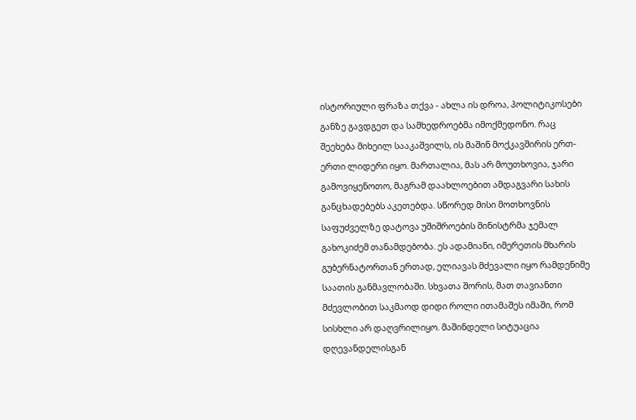ისტორიული ფრაზა თქვა - ახლა ის დროა, პოლიტიკოსები განზე გავდგეთ და სამხედროებმა იმოქმედონო. რაც შეეხება მიხეილ სააკაშვილს, ის მაშინ მოქკავშირის ერთ-ერთი ლიდერი იყო. მართალია, მას არ მოუთხოვია, ჯარი გამოვიყენოთო, მაგრამ დაახლოებით ამდაგვარი სახის განცხადებებს აკეთებდა. სწორედ მისი მოთხოვნის საფუძველზე დატოვა უშიშროების მინისტრმა ჯემალ გახოკიძემ თანამდებობა. ეს ადამიანი, იმერეთის მხარის გუბერნატორთან ერთად, ელიავას მძევალი იყო რამდენიმე საათის განმავლობაში. სხვათა შორის, მათ თავიანთი მძევლობით საკმაოდ დიდი როლი ითამაშეს იმაში, რომ სისხლი არ დაღვრილიყო. მაშინდელი სიტუაცია დღევანდელისგან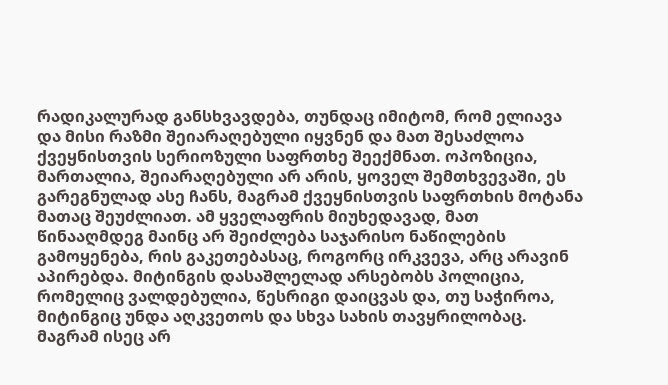რადიკალურად განსხვავდება, თუნდაც იმიტომ, რომ ელიავა და მისი რაზმი შეიარაღებული იყვნენ და მათ შესაძლოა ქვეყნისთვის სერიოზული საფრთხე შეექმნათ. ოპოზიცია, მართალია, შეიარაღებული არ არის, ყოველ შემთხვევაში, ეს გარეგნულად ასე ჩანს, მაგრამ ქვეყნისთვის საფრთხის მოტანა მათაც შეუძლიათ. ამ ყველაფრის მიუხედავად, მათ წინააღმდეგ მაინც არ შეიძლება საჯარისო ნაწილების გამოყენება, რის გაკეთებასაც, როგორც ირკვევა, არც არავინ აპირებდა. მიტინგის დასაშლელად არსებობს პოლიცია, რომელიც ვალდებულია, წესრიგი დაიცვას და, თუ საჭიროა, მიტინგიც უნდა აღკვეთოს და სხვა სახის თავყრილობაც. მაგრამ ისეც არ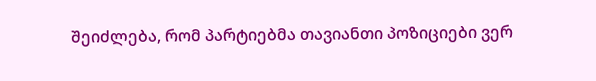შეიძლება, რომ პარტიებმა თავიანთი პოზიციები ვერ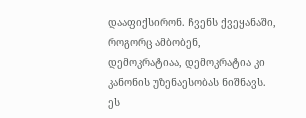დააფიქსირონ. ჩვენს ქვეყანაში, როგორც ამბობენ, დემოკრატიაა, დემოკრატია კი კანონის უზენაესობას ნიშნავს. ეს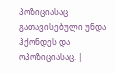პოზიციასაც გათავისებული უნდა ჰქონდეს და ოპოზიციასაც. |